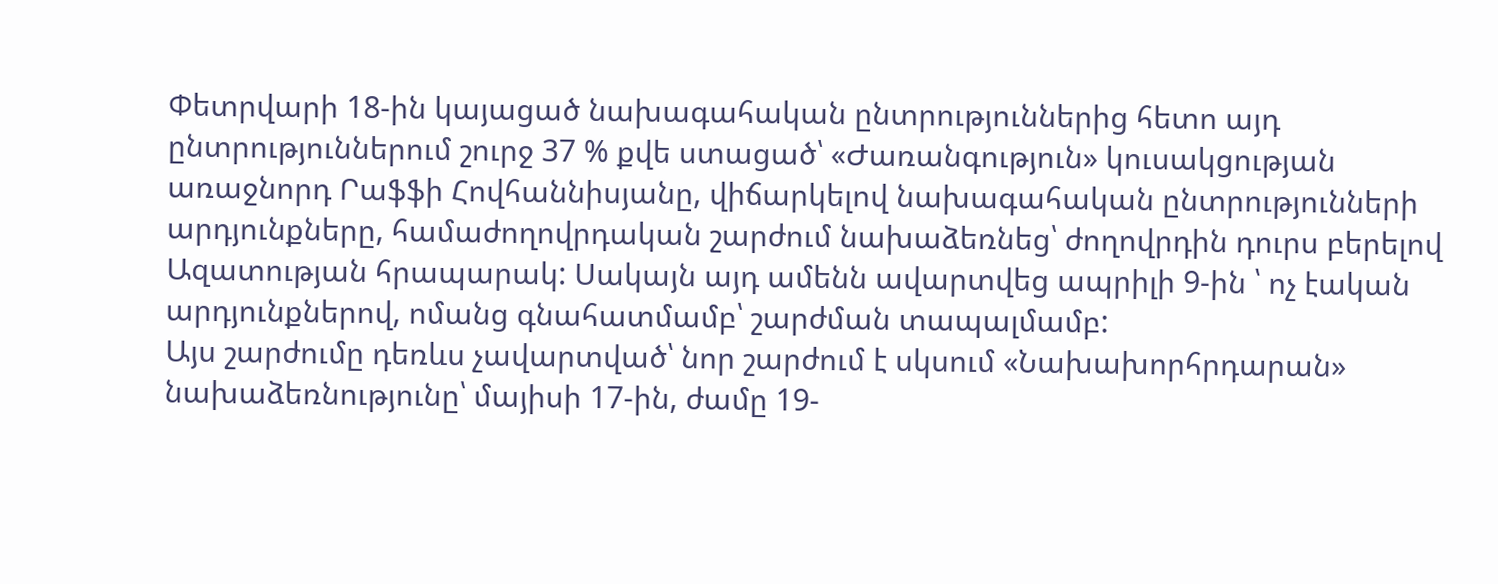Փետրվարի 18-ին կայացած նախագահական ընտրություններից հետո այդ ընտրություններում շուրջ 37 % քվե ստացած՝ «Ժառանգություն» կուսակցության առաջնորդ Րաֆֆի Հովհաննիսյանը, վիճարկելով նախագահական ընտրությունների արդյունքները, համաժողովրդական շարժում նախաձեռնեց՝ ժողովրդին դուրս բերելով Ազատության հրապարակ: Սակայն այդ ամենն ավարտվեց ապրիլի 9-ին ՝ ոչ էական արդյունքներով, ոմանց գնահատմամբ՝ շարժման տապալմամբ:
Այս շարժումը դեռևս չավարտված՝ նոր շարժում է սկսում «Նախախորհրդարան» նախաձեռնությունը՝ մայիսի 17-ին, ժամը 19-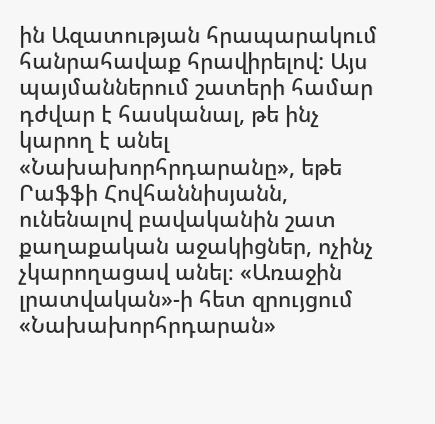ին Ազատության հրապարակում հանրահավաք հրավիրելով: Այս պայմաններում շատերի համար դժվար է հասկանալ, թե ինչ կարող է անել «Նախախորհրդարանը», եթե Րաֆֆի Հովհաննիսյանն, ունենալով բավականին շատ քաղաքական աջակիցներ, ոչինչ չկարողացավ անել։ «Առաջին լրատվական»-ի հետ զրույցում «Նախախորհրդարան»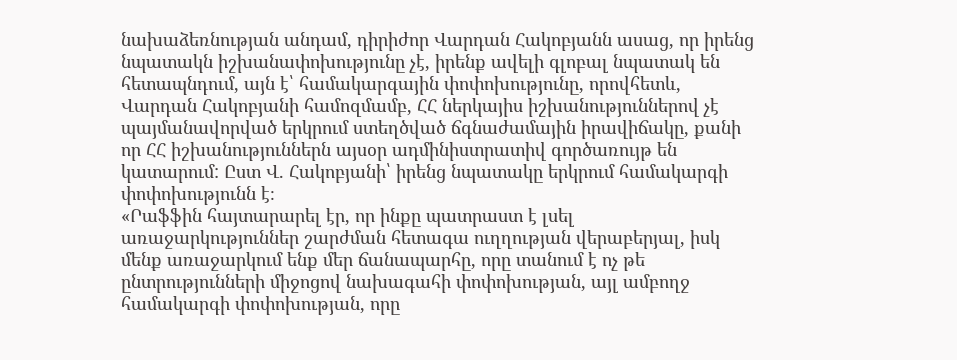նախաձեռնության անդամ, դիրիժոր Վարդան Հակոբյանն ասաց, որ իրենց նպատակն իշխանափոխությունը չէ, իրենք ավելի գլոբալ նպատակ են հետապնդում, այն է՝ համակարգային փոփոխությունը, որովհետև, Վարդան Հակոբյանի համոզմամբ, ՀՀ ներկայիս իշխանություններով չէ պայմանավորված երկրում ստեղծված ճգնաժամային իրավիճակը, քանի որ ՀՀ իշխանություններն այսօր ադմինիստրատիվ գործառույթ են կատարում: Ըստ Վ. Հակոբյանի՝ իրենց նպատակը երկրում համակարգի փոփոխությունն է։
«Րաֆֆին հայտարարել էր, որ ինքը պատրաստ է լսել առաջարկություններ շարժման հետագա ուղղության վերաբերյալ, իսկ մենք առաջարկում ենք մեր ճանապարհը, որը տանում է ոչ թե ընտրությունների միջոցով նախագահի փոփոխության, այլ ամբողջ համակարգի փոփոխության, որը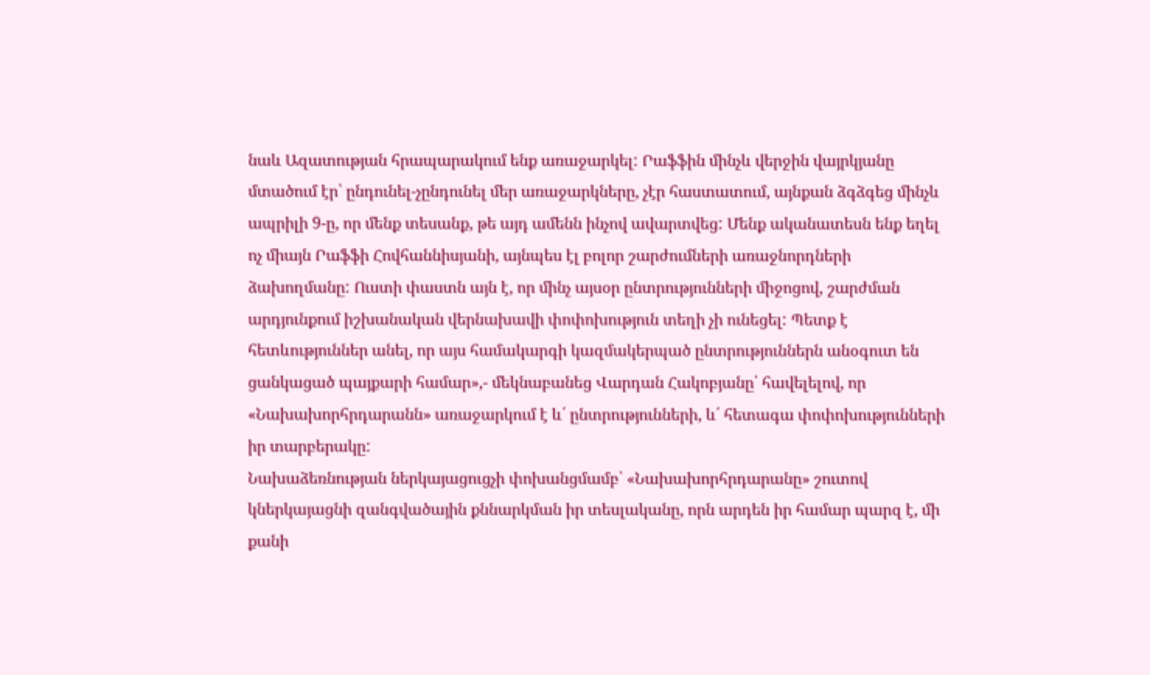նաև Ազատության հրապարակում ենք առաջարկել: Րաֆֆին մինչև վերջին վայրկյանը մտածում էր՝ ընդունել-չընդունել մեր առաջարկները, չէր հաստատում, այնքան ձգձգեց մինչև ապրիլի 9-ը, որ մենք տեսանք, թե այդ ամենն ինչով ավարտվեց: Մենք ականատեսն ենք եղել ոչ միայն Րաֆֆի Հովհաննիսյանի, այնպես էլ բոլոր շարժումների առաջնորդների ձախողմանը: Ուստի փաստն այն է, որ մինչ այսօր ընտրությունների միջոցով, շարժման արդյունքում իշխանական վերնախավի փոփոխություն տեղի չի ունեցել: Պետք է հետևություններ անել, որ այս համակարգի կազմակերպած ընտրություններն անօգուտ են ցանկացած պայքարի համար»,- մեկնաբանեց Վարդան Հակոբյանը՝ հավելելով, որ «Նախախորհրդարանն» առաջարկում է և՛ ընտրությունների, և՛ հետագա փոփոխությունների իր տարբերակը:
Նախաձեռնության ներկայացուցչի փոխանցմամբ՝ «Նախախորհրդարանը» շուտով կներկայացնի զանգվածային քննարկման իր տեսլականը, որն արդեն իր համար պարզ է, մի քանի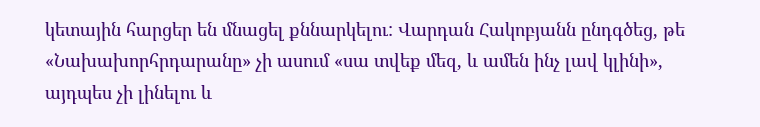կետային հարցեր են մնացել քննարկելու: Վարդան Հակոբյանն ընդգծեց, թե «Նախախորհրդարանը» չի ասում «սա տվեք մեզ, և ամեն ինչ լավ կլինի», այդպես չի լինելու և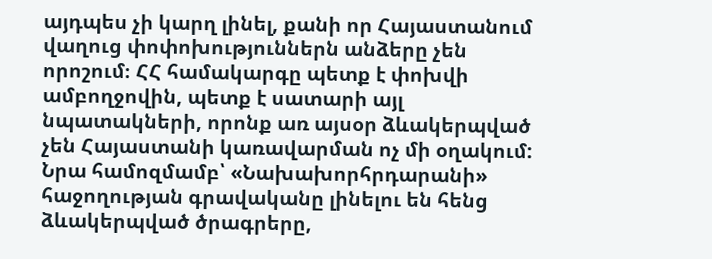այդպես չի կարղ լինել, քանի որ Հայաստանում վաղուց փոփոխություններն անձերը չեն որոշում։ ՀՀ համակարգը պետք է փոխվի ամբողջովին, պետք է սատարի այլ նպատակների, որոնք առ այսօր ձևակերպված չեն Հայաստանի կառավարման ոչ մի օղակում: Նրա համոզմամբ՝ «Նախախորհրդարանի» հաջողության գրավականը լինելու են հենց ձևակերպված ծրագրերը,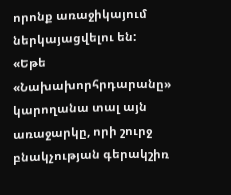որոնք առաջիկայում ներկայացվելու են:
«Եթե «Նախախորհրդարանը» կարողանա տալ այն առաջարկը, որի շուրջ բնակչության գերակշիռ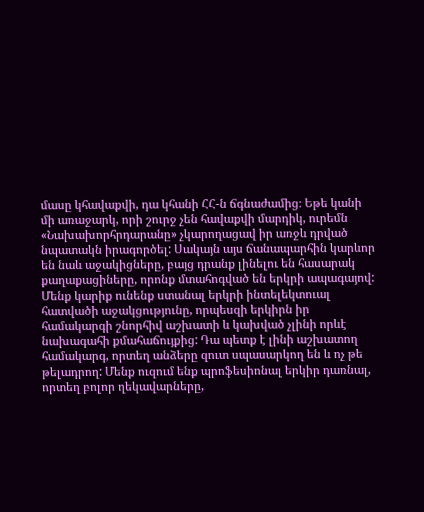մասը կհավաքվի, դա կհանի ՀՀ-ն ճգնաժամից։ Եթե կանի մի առաջարկ, որի շուրջ չեն հավաքվի մարդիկ, ուրեմն «Նախախորհրդարանը» չկարողացավ իր առջև դրված նպատակն իրագործել: Սակայն այս ճանապարհին կարևոր են նաև աջակիցները, բայց դրանք լինելու են հասարակ քաղաքացիները, որոնք մտահոգված են երկրի ապագայով: Մենք կարիք ունենք ստանալ երկրի ինտելեկտուալ հատվածի աջակցությունը, որպեսզի երկիրն իր համակարգի շնորհիվ աշխատի և կախված չլինի որևէ նախագահի քմահաճույքից: Դա պետք է լինի աշխատող համակարգ, որտեղ անձերը զուտ սպասարկող են և ոչ թե թելադրող: Մենք ուզում ենք պրոֆեսիոնալ երկիր դառնալ, որտեղ բոլոր ղեկավարները,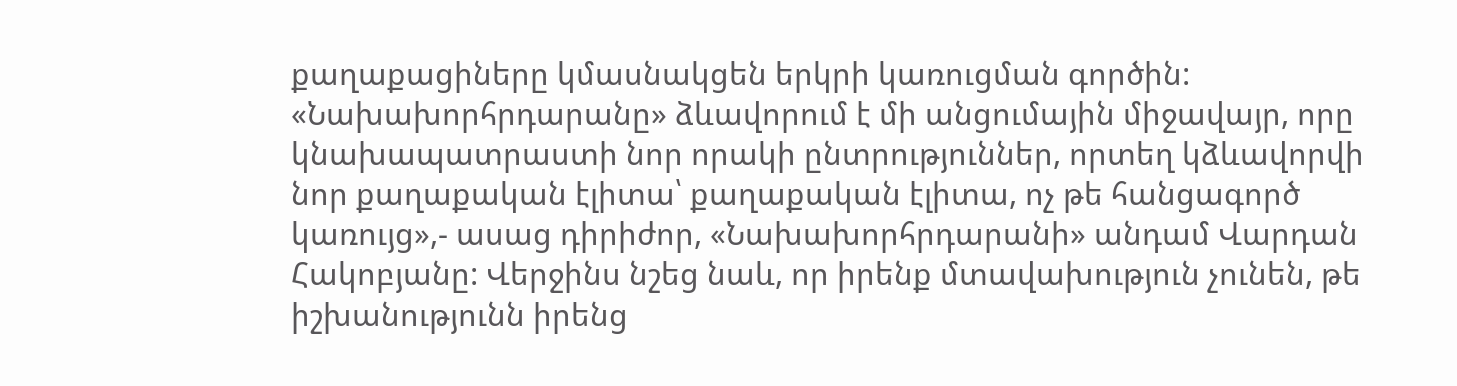քաղաքացիները կմասնակցեն երկրի կառուցման գործին: «Նախախորհրդարանը» ձևավորում է մի անցումային միջավայր, որը կնախապատրաստի նոր որակի ընտրություններ, որտեղ կձևավորվի նոր քաղաքական էլիտա՝ քաղաքական էլիտա, ոչ թե հանցագործ կառույց»,- ասաց դիրիժոր, «Նախախորհրդարանի» անդամ Վարդան Հակոբյանը: Վերջինս նշեց նաև, որ իրենք մտավախություն չունեն, թե իշխանությունն իրենց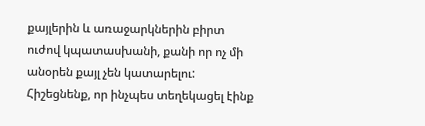քայլերին և առաջարկներին բիրտ ուժով կպատասխանի, քանի որ ոչ մի անօրեն քայլ չեն կատարելու:
Հիշեցնենք, որ ինչպես տեղեկացել էինք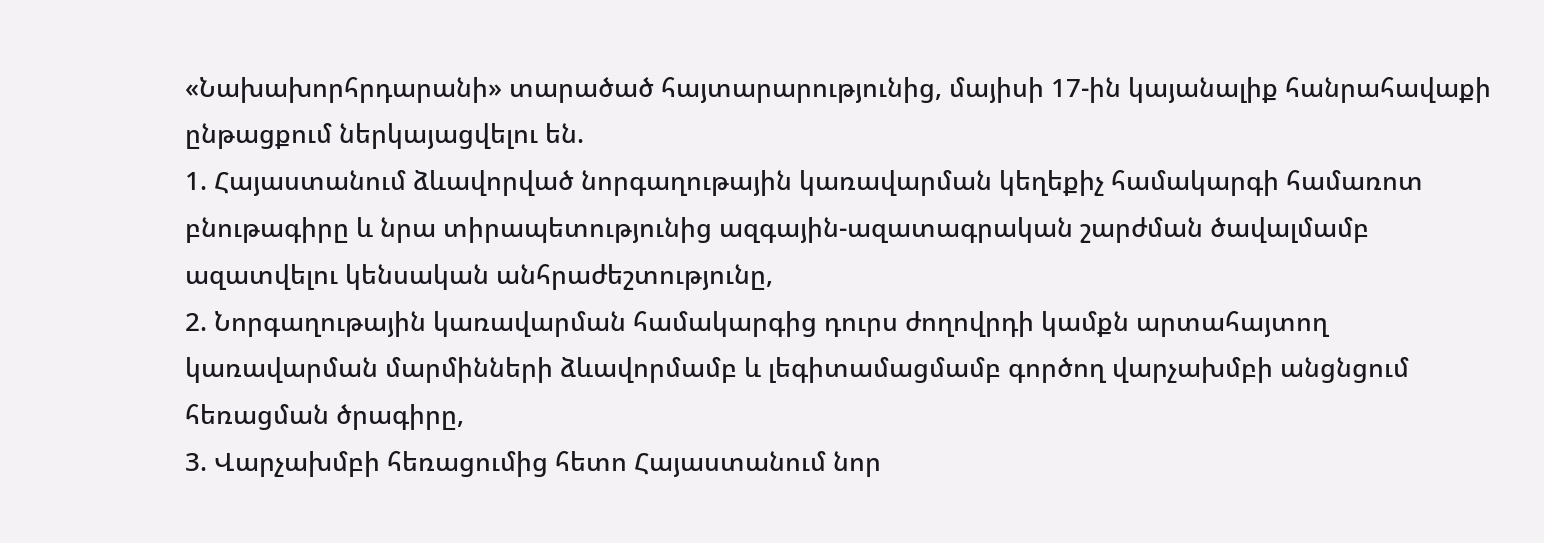«Նախախորհրդարանի» տարածած հայտարարությունից, մայիսի 17-ին կայանալիք հանրահավաքի ընթացքում ներկայացվելու են.
1. Հայաստանում ձևավորված նորգաղութային կառավարման կեղեքիչ համակարգի համառոտ բնութագիրը և նրա տիրապետությունից ազգային-ազատագրական շարժման ծավալմամբ ազատվելու կենսական անհրաժեշտությունը,
2. Նորգաղութային կառավարման համակարգից դուրս ժողովրդի կամքն արտահայտող կառավարման մարմինների ձևավորմամբ և լեգիտամացմամբ գործող վարչախմբի անցնցում հեռացման ծրագիրը,
3. Վարչախմբի հեռացումից հետո Հայաստանում նոր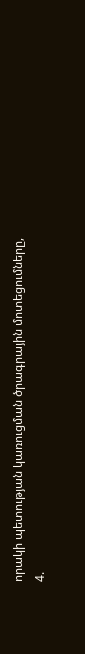որակի պետության կառուցման ծրագրային մոտեցումները,
4.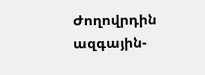Ժողովրդին ազգային-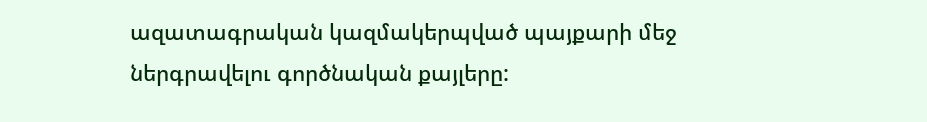ազատագրական կազմակերպված պայքարի մեջ ներգրավելու գործնական քայլերը: